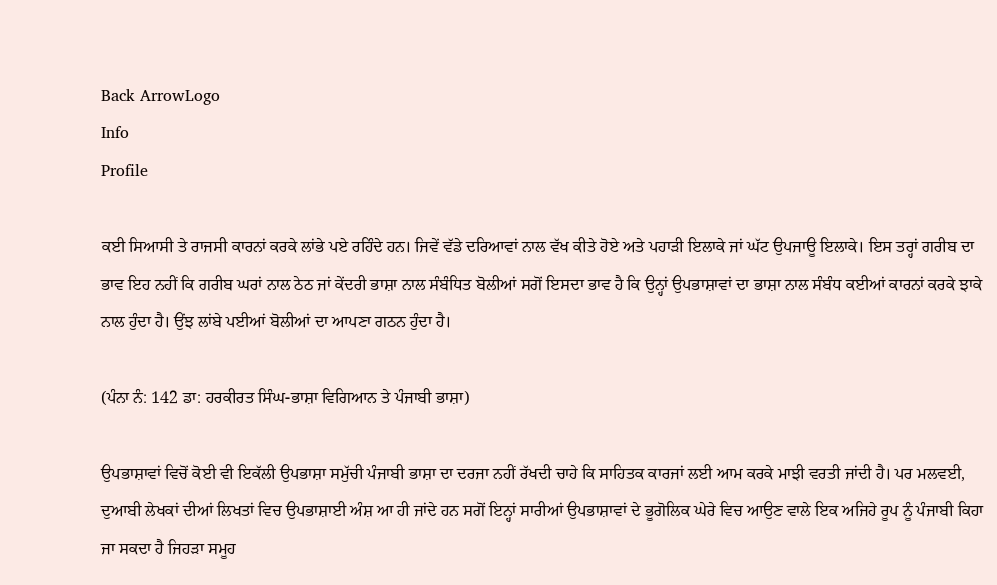Back ArrowLogo
Info
Profile

ਕਈ ਸਿਆਸੀ ਤੇ ਰਾਜਸੀ ਕਾਰਨਾਂ ਕਰਕੇ ਲਾਂਭੇ ਪਏ ਰਹਿੰਦੇ ਹਨ। ਜਿਵੇਂ ਵੱਡੇ ਦਰਿਆਵਾਂ ਨਾਲ ਵੱਖ ਕੀਤੇ ਹੋਏ ਅਤੇ ਪਹਾੜੀ ਇਲਾਕੇ ਜਾਂ ਘੱਟ ਉਪਜਾਊ ਇਲਾਕੇ। ਇਸ ਤਰ੍ਹਾਂ ਗਰੀਬ ਦਾ ਭਾਵ ਇਹ ਨਹੀਂ ਕਿ ਗਰੀਬ ਘਰਾਂ ਨਾਲ ਠੇਠ ਜਾਂ ਕੇਂਦਰੀ ਭਾਸ਼ਾ ਨਾਲ ਸੰਬੰਧਿਤ ਬੋਲੀਆਂ ਸਗੋਂ ਇਸਦਾ ਭਾਵ ਹੈ ਕਿ ਉਨ੍ਹਾਂ ਉਪਭਾਸ਼ਾਵਾਂ ਦਾ ਭਾਸ਼ਾ ਨਾਲ ਸੰਬੰਧ ਕਈਆਂ ਕਾਰਨਾਂ ਕਰਕੇ ਝਾਕੇ ਨਾਲ ਹੁੰਦਾ ਹੈ। ਉਂਝ ਲਾਂਬੇ ਪਈਆਂ ਬੋਲੀਆਂ ਦਾ ਆਪਣਾ ਗਠਨ ਹੁੰਦਾ ਹੈ।

(ਪੰਨਾ ਨੰ: 142 ਡਾ: ਹਰਕੀਰਤ ਸਿੰਘ-ਭਾਸ਼ਾ ਵਿਗਿਆਨ ਤੇ ਪੰਜਾਬੀ ਭਾਸ਼ਾ)

ਉਪਭਾਸ਼ਾਵਾਂ ਵਿਚੋਂ ਕੋਈ ਵੀ ਇਕੱਲੀ ਉਪਭਾਸ਼ਾ ਸਮੁੱਚੀ ਪੰਜਾਬੀ ਭਾਸ਼ਾ ਦਾ ਦਰਜਾ ਨਹੀਂ ਰੱਖਦੀ ਚਾਹੇ ਕਿ ਸਾਹਿਤਕ ਕਾਰਜਾਂ ਲਈ ਆਮ ਕਰਕੇ ਮਾਝੀ ਵਰਤੀ ਜਾਂਦੀ ਹੈ। ਪਰ ਮਲਵਈ, ਦੁਆਬੀ ਲੇਖਕਾਂ ਦੀਆਂ ਲਿਖਤਾਂ ਵਿਚ ਉਪਭਾਸ਼ਾਈ ਅੰਸ਼ ਆ ਹੀ ਜਾਂਦੇ ਹਨ ਸਗੋਂ ਇਨ੍ਹਾਂ ਸਾਰੀਆਂ ਉਪਭਾਸ਼ਾਵਾਂ ਦੇ ਭੂਗੋਲਿਕ ਘੇਰੇ ਵਿਚ ਆਉਣ ਵਾਲੇ ਇਕ ਅਜਿਹੇ ਰੂਪ ਨੂੰ ਪੰਜਾਬੀ ਕਿਹਾ ਜਾ ਸਕਦਾ ਹੈ ਜਿਹੜਾ ਸਮੂਹ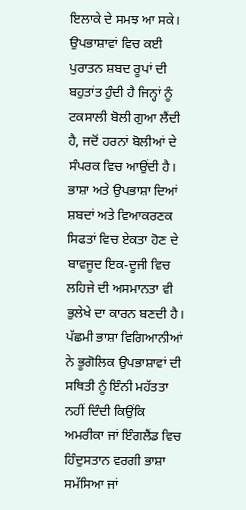ਇਲਾਕੇ ਦੇ ਸਮਝ ਆ ਸਕੇ। ਉਪਭਾਸ਼ਾਵਾਂ ਵਿਚ ਕਈ ਪੁਰਾਤਨ ਸ਼ਬਦ ਰੂਪਾਂ ਦੀ ਬਹੁਤਾਂਤ ਹੁੰਦੀ ਹੈ ਜਿਨ੍ਹਾਂ ਨੂੰ ਟਕਸਾਲੀ ਬੋਲੀ ਗੁਆ ਲੈਂਦੀ ਹੈ, ਜਦੋਂ ਹਰਨਾਂ ਬੋਲੀਆਂ ਦੇ ਸੰਪਰਕ ਵਿਚ ਆਉਂਦੀ ਹੈ। ਭਾਸ਼ਾ ਅਤੇ ਉਪਭਾਸ਼ਾ ਦਿਆਂ ਸ਼ਬਦਾਂ ਅਤੇ ਵਿਆਕਰਣਕ ਸਿਫਤਾਂ ਵਿਚ ਏਕਤਾ ਹੋਣ ਦੇ ਬਾਵਜੂਦ ਇਕ-ਦੂਜੀ ਵਿਚ ਲਹਿਜੇ ਦੀ ਅਸਮਾਨਤਾ ਵੀ ਭੁਲੇਖੇ ਦਾ ਕਾਰਨ ਬਣਦੀ ਹੈ। ਪੱਛਮੀ ਭਾਸ਼ਾ ਵਿਗਿਆਨੀਆਂ ਨੇ ਭੂਗੋਲਿਕ ਉਪਭਾਸ਼ਾਵਾਂ ਦੀ ਸਥਿਤੀ ਨੂੰ ਇੰਨੀ ਮਹੱਤਤਾ ਨਹੀਂ ਦਿੰਦੀ ਕਿਉਂਕਿ ਅਮਰੀਕਾ ਜਾਂ ਇੰਗਲੈਂਡ ਵਿਚ ਹਿੰਦੁਸਤਾਨ ਵਰਗੀ ਭਾਸ਼ਾ ਸਮੱਸਿਆ ਜਾਂ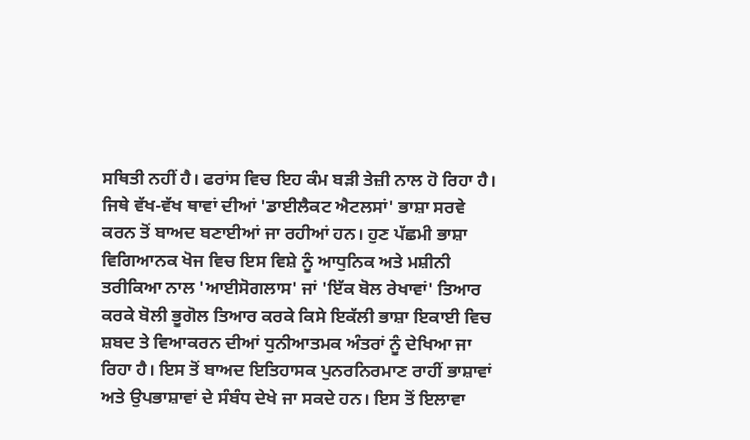ਸਥਿਤੀ ਨਹੀਂ ਹੈ। ਫਰਾਂਸ ਵਿਚ ਇਹ ਕੰਮ ਬੜੀ ਤੇਜ਼ੀ ਨਾਲ ਹੋ ਰਿਹਾ ਹੈ। ਜਿਥੇ ਵੱਖ-ਵੱਖ ਥਾਵਾਂ ਦੀਆਂ 'ਡਾਈਲੈਕਟ ਐਟਲਸਾਂ' ਭਾਸ਼ਾ ਸਰਵੇ ਕਰਨ ਤੋਂ ਬਾਅਦ ਬਣਾਈਆਂ ਜਾ ਰਹੀਆਂ ਹਨ। ਹੁਣ ਪੱਛਮੀ ਭਾਸ਼ਾ ਵਿਗਿਆਨਕ ਖੋਜ ਵਿਚ ਇਸ ਵਿਸ਼ੇ ਨੂੰ ਆਧੁਨਿਕ ਅਤੇ ਮਸ਼ੀਨੀ ਤਰੀਕਿਆ ਨਾਲ 'ਆਈਸੋਗਲਾਸ' ਜਾਂ 'ਇੱਕ ਬੋਲ ਰੇਖਾਵਾਂ' ਤਿਆਰ ਕਰਕੇ ਬੋਲੀ ਭੂਗੋਲ ਤਿਆਰ ਕਰਕੇ ਕਿਸੇ ਇਕੱਲੀ ਭਾਸ਼ਾ ਇਕਾਈ ਵਿਚ ਸ਼ਬਦ ਤੇ ਵਿਆਕਰਨ ਦੀਆਂ ਧੁਨੀਆਤਮਕ ਅੰਤਰਾਂ ਨੂੰ ਦੇਖਿਆ ਜਾ ਰਿਹਾ ਹੈ। ਇਸ ਤੋਂ ਬਾਅਦ ਇਤਿਹਾਸਕ ਪੁਨਰਨਿਰਮਾਣ ਰਾਹੀਂ ਭਾਸ਼ਾਵਾਂ ਅਤੇ ਉਪਭਾਸ਼ਾਵਾਂ ਦੇ ਸੰਬੰਧ ਦੇਖੇ ਜਾ ਸਕਦੇ ਹਨ। ਇਸ ਤੋਂ ਇਲਾਵਾ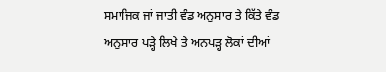ਸਮਾਜਿਕ ਜਾਂ ਜਾਤੀ ਵੰਡ ਅਨੁਸਾਰ ਤੇ ਕਿੱਤੇ ਵੰਡ ਅਨੁਸਾਰ ਪੜ੍ਹੇ ਲਿਖੇ ਤੇ ਅਨਪੜ੍ਹ ਲੋਕਾਂ ਦੀਆਂ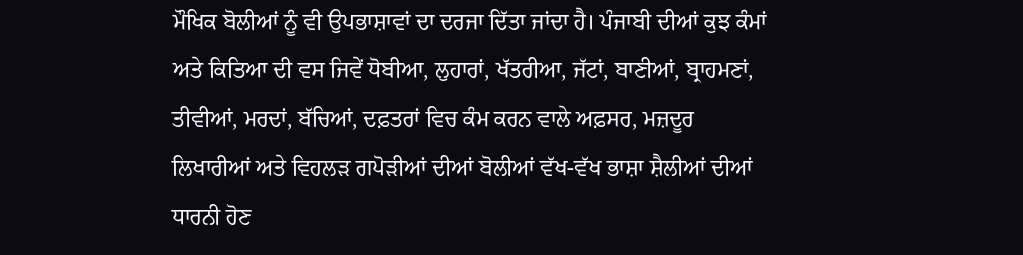ਮੌਖਿਕ ਬੋਲੀਆਂ ਨੂੰ ਵੀ ਉਪਭਾਸ਼ਾਵਾਂ ਦਾ ਦਰਜਾ ਦਿੱਤਾ ਜਾਂਦਾ ਹੈ। ਪੰਜਾਬੀ ਦੀਆਂ ਕੁਝ ਕੰਮਾਂ ਅਤੇ ਕਿਤਿਆ ਦੀ ਵਸ ਜਿਵੇਂ ਧੋਬੀਆ, ਲੁਹਾਰਾਂ, ਖੱਤਰੀਆ, ਜੱਟਾਂ, ਬਾਣੀਆਂ, ਬ੍ਰਾਹਮਣਾਂ, ਤੀਵੀਆਂ, ਮਰਦਾਂ, ਬੱਚਿਆਂ, ਦਫ਼ਤਰਾਂ ਵਿਚ ਕੰਮ ਕਰਨ ਵਾਲੇ ਅਫ਼ਸਰ, ਮਜ਼ਦੂਰ ਲਿਖਾਰੀਆਂ ਅਤੇ ਵਿਹਲੜ ਗਪੋੜੀਆਂ ਦੀਆਂ ਬੋਲੀਆਂ ਵੱਖ-ਵੱਖ ਭਾਸ਼ਾ ਸ਼ੈਲੀਆਂ ਦੀਆਂ ਧਾਰਨੀ ਹੋਣ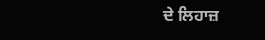ਦੇ ਲਿਹਾਜ਼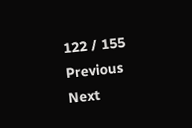122 / 155
Previous
Next